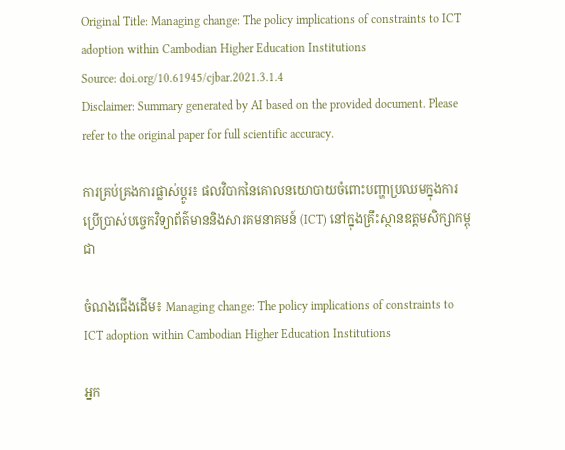Original Title: Managing change: The policy implications of constraints to ICT adoption within Cambodian Higher Education Institutions
Source: doi.org/10.61945/cjbar.2021.3.1.4
Disclaimer: Summary generated by AI based on the provided document. Please refer to the original paper for full scientific accuracy.

ការគ្រប់គ្រងការផ្លាស់ប្តូរ៖ ផលវិបាកនៃគោលនយោបាយចំពោះបញ្ហាប្រឈមក្នុងការប្រើប្រាស់បច្ចេកវិទ្យាព័ត៌មាននិងសារគមនាគមន៍ (ICT) នៅក្នុងគ្រឹះស្ថានឧត្តមសិក្សាកម្ពុជា

ចំណងជើងដើម៖ Managing change: The policy implications of constraints to ICT adoption within Cambodian Higher Education Institutions

អ្នក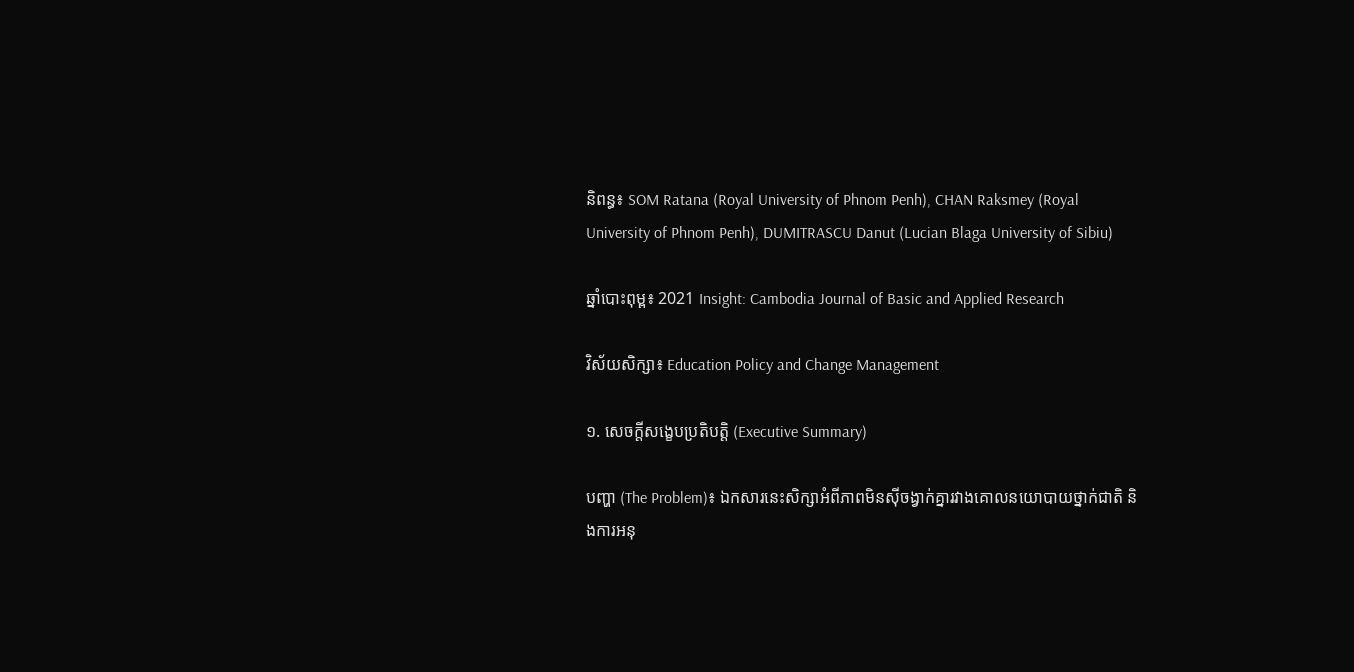និពន្ធ៖ SOM Ratana (Royal University of Phnom Penh), CHAN Raksmey (Royal University of Phnom Penh), DUMITRASCU Danut (Lucian Blaga University of Sibiu)

ឆ្នាំបោះពុម្ព៖ 2021 Insight: Cambodia Journal of Basic and Applied Research

វិស័យសិក្សា៖ Education Policy and Change Management

១. សេចក្តីសង្ខេបប្រតិបត្តិ (Executive Summary)

បញ្ហា (The Problem)៖ ឯកសារនេះសិក្សាអំពីភាពមិនស៊ីចង្វាក់គ្នារវាងគោលនយោបាយថ្នាក់ជាតិ និងការអនុ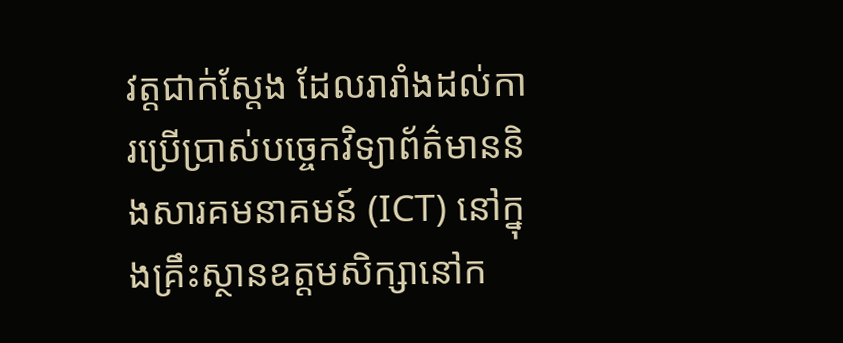វត្តជាក់ស្តែង ដែលរារាំងដល់ការប្រើប្រាស់បច្ចេកវិទ្យាព័ត៌មាននិងសារគមនាគមន៍ (ICT) នៅក្នុងគ្រឹះស្ថានឧត្តមសិក្សានៅក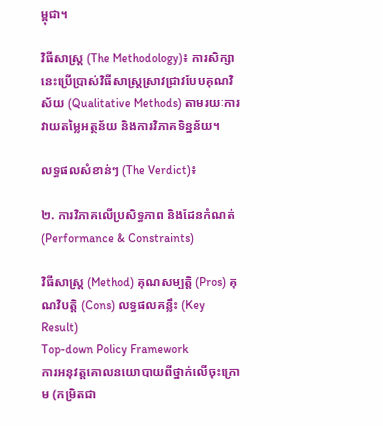ម្ពុជា។

វិធីសាស្ត្រ (The Methodology)៖ ការសិក្សានេះប្រើប្រាស់វិធីសាស្ត្រស្រាវជ្រាវបែបគុណវិស័យ (Qualitative Methods) តាមរយៈការវាយតម្លៃអត្ថន័យ និងការវិភាគទិន្នន័យ។

លទ្ធផលសំខាន់ៗ (The Verdict)៖

២. ការវិភាគលើប្រសិទ្ធភាព និងដែនកំណត់ (Performance & Constraints)

វិធីសាស្ត្រ (Method) គុណសម្បត្តិ (Pros) គុណវិបត្តិ (Cons) លទ្ធផលគន្លឹះ (Key Result)
Top-down Policy Framework
ការអនុវត្តគោលនយោបាយពីថ្នាក់លើចុះក្រោម (កម្រិតជា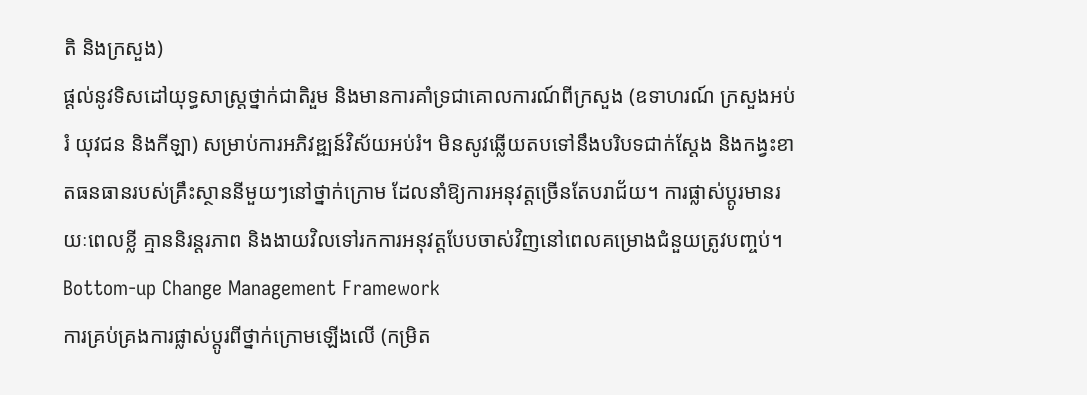តិ និងក្រសួង)
ផ្តល់នូវទិសដៅយុទ្ធសាស្ត្រថ្នាក់ជាតិរួម និងមានការគាំទ្រជាគោលការណ៍ពីក្រសួង (ឧទាហរណ៍ ក្រសួងអប់រំ យុវជន និងកីឡា) សម្រាប់ការអភិវឌ្ឍន៍វិស័យអប់រំ។ មិនសូវឆ្លើយតបទៅនឹងបរិបទជាក់ស្តែង និងកង្វះខាតធនធានរបស់គ្រឹះស្ថាននីមួយៗនៅថ្នាក់ក្រោម ដែលនាំឱ្យការអនុវត្តច្រើនតែបរាជ័យ។ ការផ្លាស់ប្តូរមានរយៈពេលខ្លី គ្មាននិរន្តរភាព និងងាយវិលទៅរកការអនុវត្តបែបចាស់វិញនៅពេលគម្រោងជំនួយត្រូវបញ្ចប់។
Bottom-up Change Management Framework
ការគ្រប់គ្រងការផ្លាស់ប្តូរពីថ្នាក់ក្រោមឡើងលើ (កម្រិត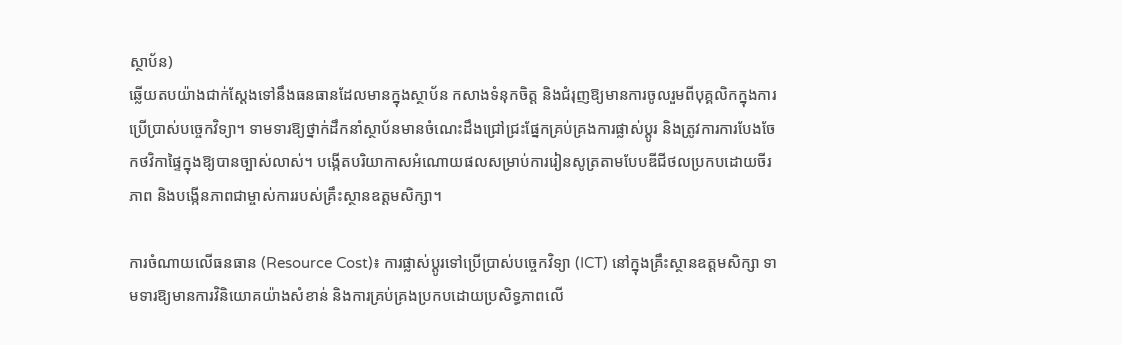ស្ថាប័ន)
ឆ្លើយតបយ៉ាងជាក់ស្តែងទៅនឹងធនធានដែលមានក្នុងស្ថាប័ន កសាងទំនុកចិត្ត និងជំរុញឱ្យមានការចូលរួមពីបុគ្គលិកក្នុងការប្រើប្រាស់បច្ចេកវិទ្យា។ ទាមទារឱ្យថ្នាក់ដឹកនាំស្ថាប័នមានចំណេះដឹងជ្រៅជ្រះផ្នែកគ្រប់គ្រងការផ្លាស់ប្តូរ និងត្រូវការការបែងចែកថវិកាផ្ទៃក្នុងឱ្យបានច្បាស់លាស់។ បង្កើតបរិយាកាសអំណោយផលសម្រាប់ការរៀនសូត្រតាមបែបឌីជីថលប្រកបដោយចីរភាព និងបង្កើនភាពជាម្ចាស់ការរបស់គ្រឹះស្ថានឧត្តមសិក្សា។

ការចំណាយលើធនធាន (Resource Cost)៖ ការផ្លាស់ប្តូរទៅប្រើប្រាស់បច្ចេកវិទ្យា (ICT) នៅក្នុងគ្រឹះស្ថានឧត្តមសិក្សា ទាមទារឱ្យមានការវិនិយោគយ៉ាងសំខាន់ និងការគ្រប់គ្រងប្រកបដោយប្រសិទ្ធភាពលើ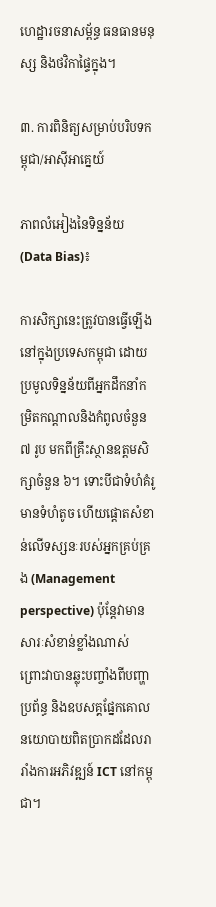ហេដ្ឋារចនាសម្ព័ន្ធ ធនធានមនុស្ស និងថវិកាផ្ទៃក្នុង។

៣. ការពិនិត្យសម្រាប់បរិបទកម្ពុជា/អាស៊ីអាគ្នេយ៍

ភាពលំអៀងនៃទិន្នន័យ (Data Bias)៖

ការសិក្សានេះត្រូវបានធ្វើឡើងនៅក្នុងប្រទេសកម្ពុជា ដោយប្រមូលទិន្នន័យពីអ្នកដឹកនាំកម្រិតកណ្តាលនិងកំពូលចំនួន ៧ រូប មកពីគ្រឹះស្ថានឧត្តមសិក្សាចំនួន ៦។ ទោះបីជាទំហំគំរូមានទំហំតូច ហើយផ្តោតសំខាន់លើទស្សនៈរបស់អ្នកគ្រប់គ្រង (Management perspective) ប៉ុន្តែវាមានសារៈសំខាន់ខ្លាំងណាស់ ព្រោះវាបានឆ្លុះបញ្ចាំងពីបញ្ហាប្រព័ន្ធ និងឧបសគ្គផ្នែកគោលនយោបាយពិតប្រាកដដែលរារាំងការអភិវឌ្ឍន៍ ICT នៅកម្ពុជា។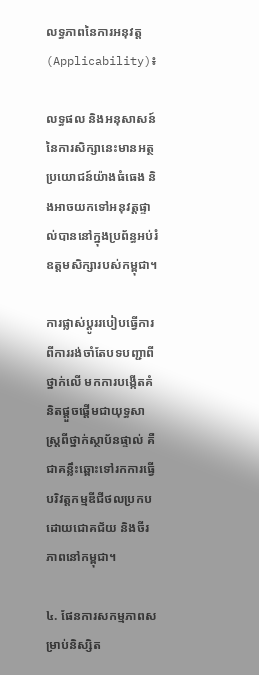លទ្ធភាពនៃការអនុវត្ត (Applicability)៖

លទ្ធផល និងអនុសាសន៍នៃការសិក្សានេះមានអត្ថប្រយោជន៍យ៉ាងធំធេង និងអាចយកទៅអនុវត្តផ្ទាល់បាននៅក្នុងប្រព័ន្ធអប់រំឧត្តមសិក្សារបស់កម្ពុជា។

ការផ្លាស់ប្តូររបៀបធ្វើការពីការរង់ចាំតែបទបញ្ជាពីថ្នាក់លើ មកការបង្កើតគំនិតផ្តួចផ្តើមជាយុទ្ធសាស្ត្រពីថ្នាក់ស្ថាប័នផ្ទាល់ គឺជាគន្លឹះឆ្ពោះទៅរកការធ្វើបរិវត្តកម្មឌីជីថលប្រកបដោយជោគជ័យ និងចីរភាពនៅកម្ពុជា។

៤. ផែនការសកម្មភាពសម្រាប់និស្សិត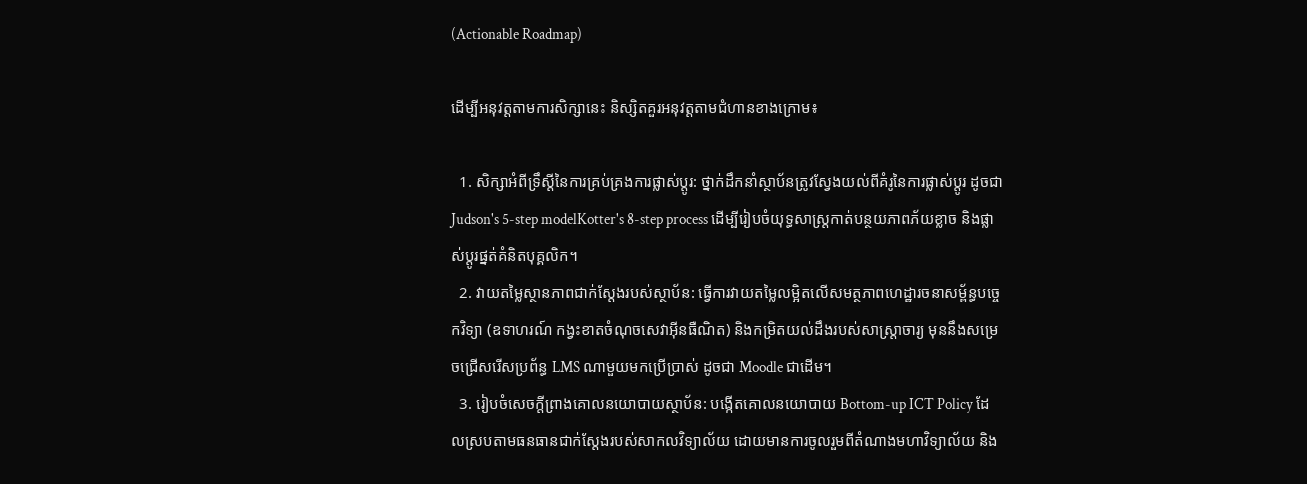(Actionable Roadmap)

ដើម្បីអនុវត្តតាមការសិក្សានេះ និស្សិតគួរអនុវត្តតាមជំហានខាងក្រោម៖

  1. សិក្សាអំពីទ្រឹស្តីនៃការគ្រប់គ្រងការផ្លាស់ប្តូរ: ថ្នាក់ដឹកនាំស្ថាប័នត្រូវស្វែងយល់ពីគំរូនៃការផ្លាស់ប្តូរ ដូចជា Judson's 5-step modelKotter's 8-step process ដើម្បីរៀបចំយុទ្ធសាស្ត្រកាត់បន្ថយភាពភ័យខ្លាច និងផ្លាស់ប្តូរផ្នត់គំនិតបុគ្គលិក។
  2. វាយតម្លៃស្ថានភាពជាក់ស្តែងរបស់ស្ថាប័ន: ធ្វើការវាយតម្លៃលម្អិតលើសមត្ថភាពហេដ្ឋារចនាសម្ព័ន្ធបច្ចេកវិទ្យា (ឧទាហរណ៍ កង្វះខាតចំណុចសេវាអ៊ីនធឺណិត) និងកម្រិតយល់ដឹងរបស់សាស្ត្រាចារ្យ មុននឹងសម្រេចជ្រើសរើសប្រព័ន្ធ LMS ណាមួយមកប្រើប្រាស់ ដូចជា Moodle ជាដើម។
  3. រៀបចំសេចក្តីព្រាងគោលនយោបាយស្ថាប័ន: បង្កើតគោលនយោបាយ Bottom-up ICT Policy ដែលស្របតាមធនធានជាក់ស្តែងរបស់សាកលវិទ្យាល័យ ដោយមានការចូលរួមពីតំណាងមហាវិទ្យាល័យ និង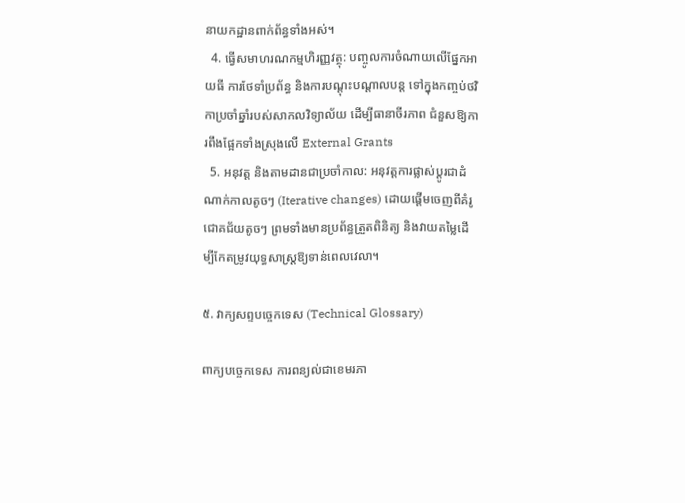នាយកដ្ឋានពាក់ព័ន្ធទាំងអស់។
  4. ធ្វើសមាហរណកម្មហិរញ្ញវត្ថុ: បញ្ចូលការចំណាយលើផ្នែកអាយធី ការថែទាំប្រព័ន្ធ និងការបណ្តុះបណ្តាលបន្ត ទៅក្នុងកញ្ចប់ថវិកាប្រចាំឆ្នាំរបស់សាកលវិទ្យាល័យ ដើម្បីធានាចីរភាព ជំនួសឱ្យការពឹងផ្អែកទាំងស្រុងលើ External Grants
  5. អនុវត្ត និងតាមដានជាប្រចាំកាល: អនុវត្តការផ្លាស់ប្តូរជាដំណាក់កាលតូចៗ (Iterative changes) ដោយផ្តើមចេញពីគំរូជោគជ័យតូចៗ ព្រមទាំងមានប្រព័ន្ធត្រួតពិនិត្យ និងវាយតម្លៃដើម្បីកែតម្រូវយុទ្ធសាស្ត្រឱ្យទាន់ពេលវេលា។

៥. វាក្យសព្ទបច្ចេកទេស (Technical Glossary)

ពាក្យបច្ចេកទេស ការពន្យល់ជាខេមរភា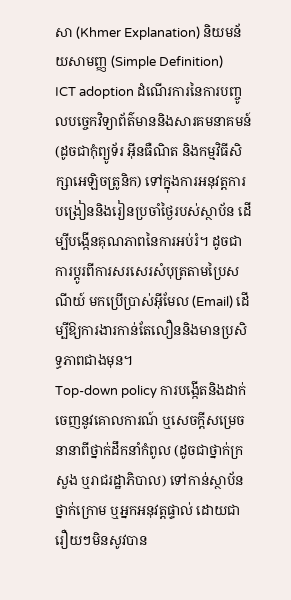សា (Khmer Explanation) និយមន័យសាមញ្ញ (Simple Definition)
ICT adoption ដំណើរការនៃការបញ្ចូលបច្ចេកវិទ្យាព័ត៌មាននិងសារគមនាគមន៍ (ដូចជាកុំព្យូទ័រ អ៊ីនធឺណិត និងកម្មវិធីសិក្សាអេឡិចត្រូនិក) ទៅក្នុងការអនុវត្តការបង្រៀននិងរៀនប្រចាំថ្ងៃរបស់ស្ថាប័ន ដើម្បីបង្កើនគុណភាពនៃការអប់រំ។ ដូចជាការប្តូរពីការសរសេរសំបុត្រតាមប្រៃសណីយ៍ មកប្រើប្រាស់អ៊ីមែល (Email) ដើម្បីឱ្យការងារកាន់តែលឿននិងមានប្រសិទ្ធភាពជាងមុន។
Top-down policy ការបង្កើតនិងដាក់ចេញនូវគោលការណ៍ ឬសេចក្តីសម្រេចនានាពីថ្នាក់ដឹកនាំកំពូល (ដូចជាថ្នាក់ក្រសួង ឬរាជរដ្ឋាភិបាល) ទៅកាន់ស្ថាប័នថ្នាក់ក្រោម ឬអ្នកអនុវត្តផ្ទាល់ ដោយជារឿយៗមិនសូវបាន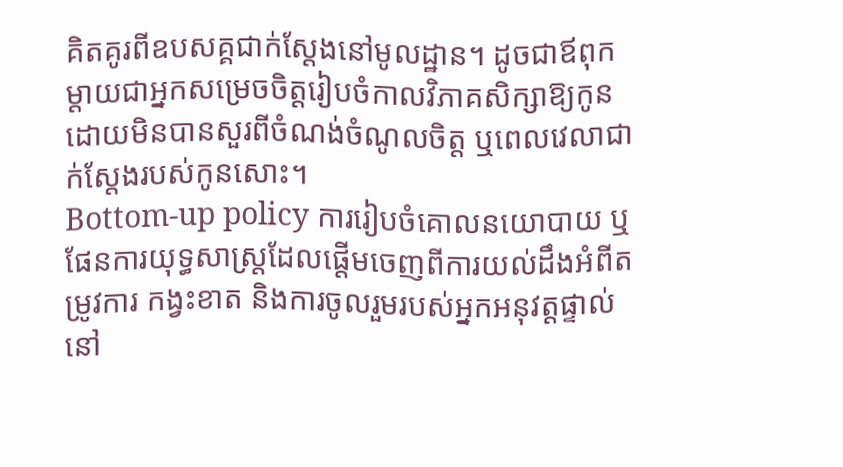គិតគូរពីឧបសគ្គជាក់ស្តែងនៅមូលដ្ឋាន។ ដូចជាឪពុកម្តាយជាអ្នកសម្រេចចិត្តរៀបចំកាលវិភាគសិក្សាឱ្យកូន ដោយមិនបានសួរពីចំណង់ចំណូលចិត្ត ឬពេលវេលាជាក់ស្តែងរបស់កូនសោះ។
Bottom-up policy ការរៀបចំគោលនយោបាយ ឬផែនការយុទ្ធសាស្ត្រដែលផ្តើមចេញពីការយល់ដឹងអំពីតម្រូវការ កង្វះខាត និងការចូលរួមរបស់អ្នកអនុវត្តផ្ទាល់នៅ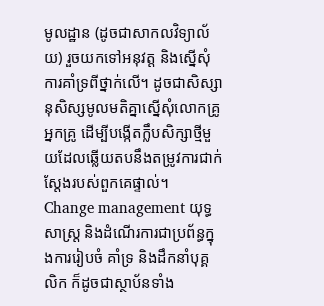មូលដ្ឋាន (ដូចជាសាកលវិទ្យាល័យ) រួចយកទៅអនុវត្ត និងស្នើសុំការគាំទ្រពីថ្នាក់លើ។ ដូចជាសិស្សានុសិស្សមូលមតិគ្នាស្នើសុំលោកគ្រូអ្នកគ្រូ ដើម្បីបង្កើតក្លឹបសិក្សាថ្មីមួយដែលឆ្លើយតបនឹងតម្រូវការជាក់ស្តែងរបស់ពួកគេផ្ទាល់។
Change management យុទ្ធសាស្ត្រ និងដំណើរការជាប្រព័ន្ធក្នុងការរៀបចំ គាំទ្រ និងដឹកនាំបុគ្គលិក ក៏ដូចជាស្ថាប័នទាំង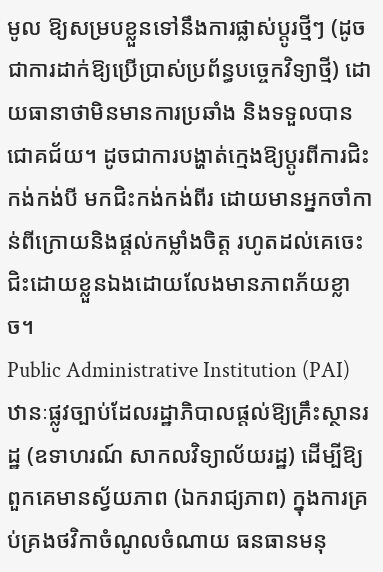មូល ឱ្យសម្របខ្លួនទៅនឹងការផ្លាស់ប្តូរថ្មីៗ (ដូចជាការដាក់ឱ្យប្រើប្រាស់ប្រព័ន្ធបច្ចេកវិទ្យាថ្មី) ដោយធានាថាមិនមានការប្រឆាំង និងទទួលបានជោគជ័យ។ ដូចជាការបង្ហាត់ក្មេងឱ្យប្តូរពីការជិះកង់កង់បី មកជិះកង់កង់ពីរ ដោយមានអ្នកចាំកាន់ពីក្រោយនិងផ្តល់កម្លាំងចិត្ត រហូតដល់គេចេះជិះដោយខ្លួនឯងដោយលែងមានភាពភ័យខ្លាច។
Public Administrative Institution (PAI) ឋានៈផ្លូវច្បាប់ដែលរដ្ឋាភិបាលផ្តល់ឱ្យគ្រឹះស្ថានរដ្ឋ (ឧទាហរណ៍ សាកលវិទ្យាល័យរដ្ឋ) ដើម្បីឱ្យពួកគេមានស្វ័យភាព (ឯករាជ្យភាព) ក្នុងការគ្រប់គ្រងថវិកាចំណូលចំណាយ ធនធានមនុ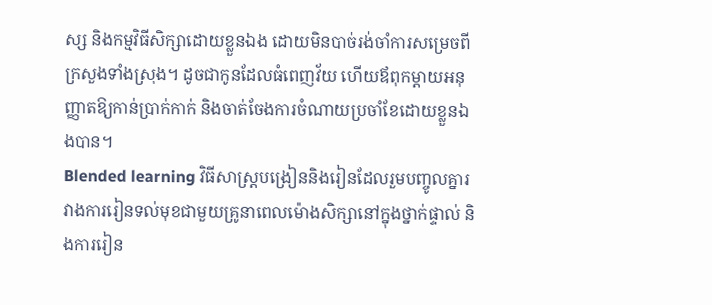ស្ស និងកម្មវិធីសិក្សាដោយខ្លួនឯង ដោយមិនបាច់រង់ចាំការសម្រេចពីក្រសួងទាំងស្រុង។ ដូចជាកូនដែលធំពេញវ័យ ហើយឪពុកម្តាយអនុញ្ញាតឱ្យកាន់ប្រាក់កាក់ និងចាត់ចែងការចំណាយប្រចាំខែដោយខ្លួនឯងបាន។
Blended learning វិធីសាស្ត្របង្រៀននិងរៀនដែលរួមបញ្ចូលគ្នារវាងការរៀនទល់មុខជាមួយគ្រូនាពេលម៉ោងសិក្សានៅក្នុងថ្នាក់ផ្ទាល់ និងការរៀន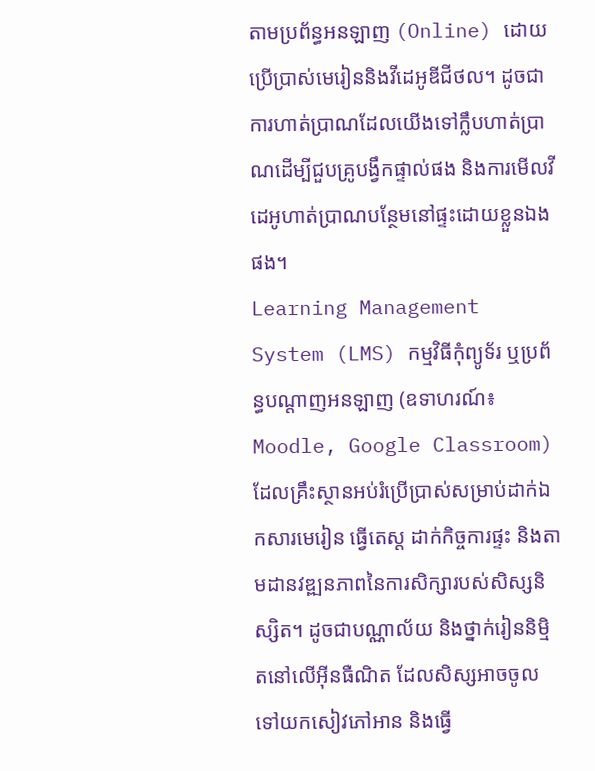តាមប្រព័ន្ធអនឡាញ (Online) ដោយប្រើប្រាស់មេរៀននិងវីដេអូឌីជីថល។ ដូចជាការហាត់ប្រាណដែលយើងទៅក្លឹបហាត់ប្រាណដើម្បីជួបគ្រូបង្វឹកផ្ទាល់ផង និងការមើលវីដេអូហាត់ប្រាណបន្ថែមនៅផ្ទះដោយខ្លួនឯងផង។
Learning Management System (LMS) កម្មវិធីកុំព្យូទ័រ ឬប្រព័ន្ធបណ្តាញអនឡាញ (ឧទាហរណ៍៖ Moodle, Google Classroom) ដែលគ្រឹះស្ថានអប់រំប្រើប្រាស់សម្រាប់ដាក់ឯកសារមេរៀន ធ្វើតេស្ត ដាក់កិច្ចការផ្ទះ និងតាមដានវឌ្ឍនភាពនៃការសិក្សារបស់សិស្សនិស្សិត។ ដូចជាបណ្ណាល័យ និងថ្នាក់រៀននិម្មិតនៅលើអ៊ីនធឺណិត ដែលសិស្សអាចចូលទៅយកសៀវភៅអាន និងធ្វើ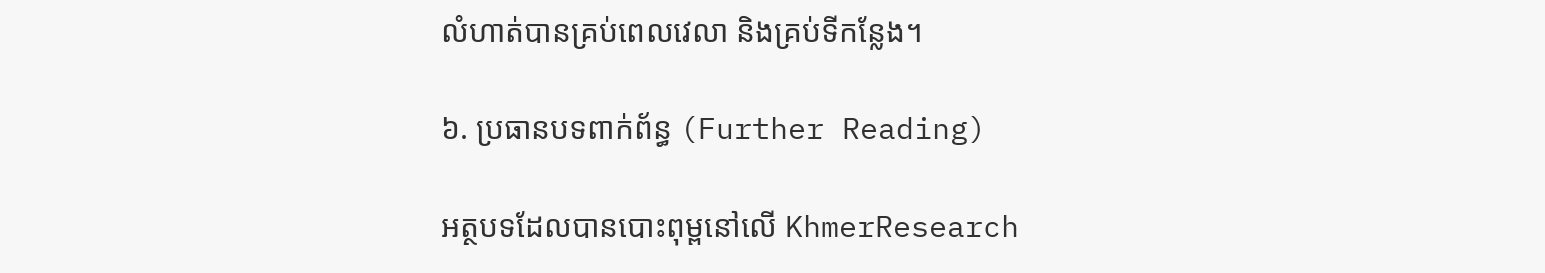លំហាត់បានគ្រប់ពេលវេលា និងគ្រប់ទីកន្លែង។

៦. ប្រធានបទពាក់ព័ន្ធ (Further Reading)

អត្ថបទដែលបានបោះពុម្ពនៅលើ KhmerResearch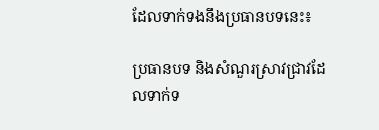ដែលទាក់ទងនឹងប្រធានបទនេះ៖

ប្រធានបទ និងសំណួរស្រាវជ្រាវដែលទាក់ទ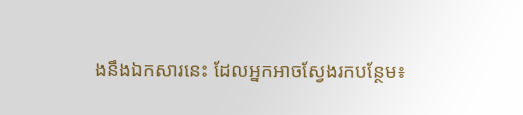ងនឹងឯកសារនេះ ដែលអ្នកអាចស្វែងរកបន្ថែម៖